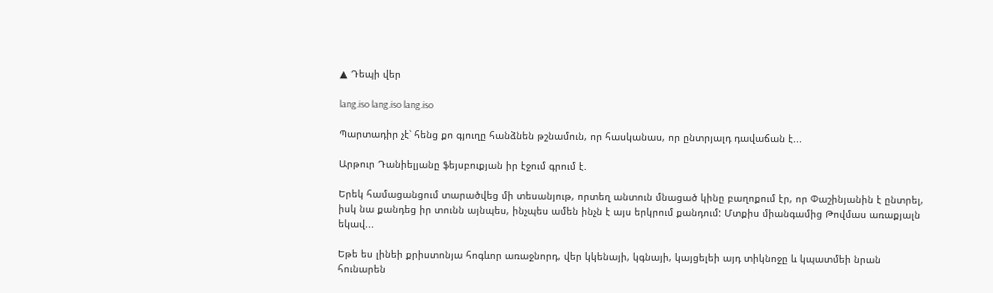▲ Դեպի վեր

lang.iso lang.iso lang.iso

Պարտադիր չէ՝ հենց քո գյուղը հանձնեն թշնամուն, որ հասկանաս, որ ընտրյալդ դավաճան է...

Արթուր Դանիելյանը ֆեյսբուքյան իր էջում գրում է.

Երեկ համացանցում տարածվեց մի տեսանյութ, որտեղ անտուն մնացած կինը բաղոքում էր, որ Փաշինյանին է ընտրել, իսկ նա քանդեց իր տունն այնպես, ինչպես ամեն ինչն է այս երկրում քանդում: Մտքիս միանգամից Թովմաս առաքյալն եկավ...

Եթե ես լինեի քրիստոնյա հոգևոր առաջնորդ, վեր կկենայի, կգնայի, կայցելեի այդ տիկնոջը և կպատմեի նրան հունարեն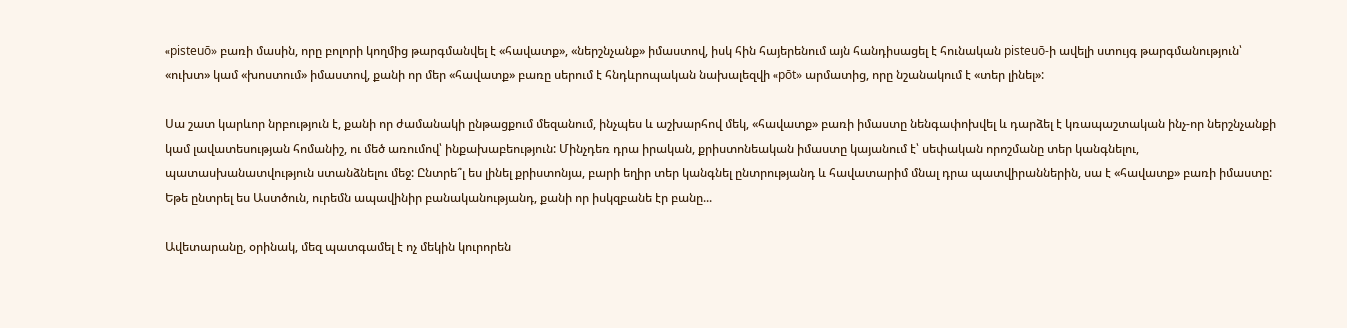«pisteuō» բառի մասին, որը բոլորի կողմից թարգմանվել է «հավատք», «ներշնչանք» իմաստով, իսկ հին հայերենում այն հանդիսացել է հունական pisteuō-ի ավելի ստույգ թարգմանություն՝ «ուխտ» կամ «խոստում» իմաստով, քանի որ մեր «հավատք» բառը սերում է հնդևրոպական նախալեզվի «pōt» արմատից, որը նշանակում է «տեր լինել»:

Սա շատ կարևոր նրբություն է, քանի որ ժամանակի ընթացքում մեզանում, ինչպես և աշխարհով մեկ, «հավատք» բառի իմաստը նենգափոխվել և դարձել է կռապաշտական ինչ-որ ներշնչանքի կամ լավատեսության հոմանիշ, ու մեծ առումով՝ ինքախաբեություն: Մինչդեռ դրա իրական, քրիստոնեական իմաստը կայանում է՝ սեփական որոշմանը տեր կանգնելու, պատասխանատվություն ստանձնելու մեջ: Ընտրե՞լ ես լինել քրիստոնյա, բարի եղիր տեր կանգնել ընտրությանդ և հավատարիմ մնալ դրա պատվիրաններին, սա է «հավատք» բառի իմաստը: Եթե ընտրել ես Աստծուն, ուրեմն ապավինիր բանականությանդ, քանի որ իսկզբանե էր բանը...

Ավետարանը, օրինակ, մեզ պատգամել է ոչ մեկին կուրորեն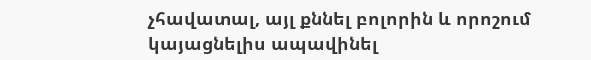չհավատալ, այլ քննել բոլորին և որոշում կայացնելիս ապավինել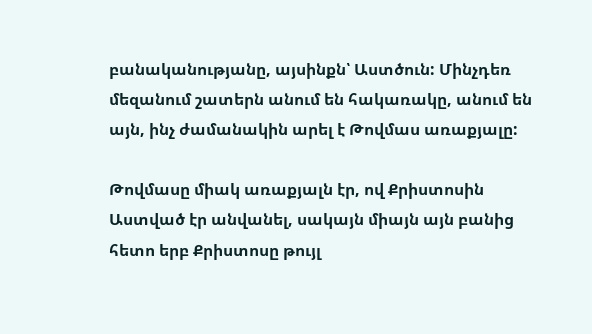բանականությանը, այսինքն՝ Աստծուն: Մինչդեռ մեզանում շատերն անում են հակառակը, անում են այն, ինչ ժամանակին արել է Թովմաս առաքյալը:

Թովմասը միակ առաքյալն էր, ով Քրիստոսին Աստված էր անվանել, սակայն միայն այն բանից հետո երբ Քրիստոսը թույլ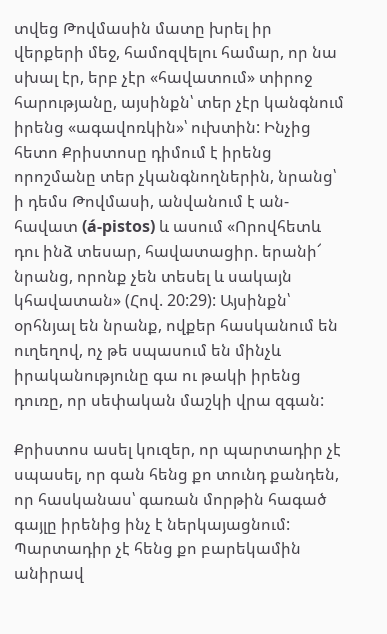տվեց Թովմասին մատը խրել իր վերքերի մեջ, համոզվելու համար, որ նա սխալ էր, երբ չէր «հավատում» տիրոջ հարությանը, այսինքն՝ տեր չէր կանգնում իրենց «ագավոռկին»՝ ուխտին: Ինչից հետո Քրիստոսը դիմում է իրենց որոշմանը տեր չկանգնողներին, նրանց՝ ի դեմս Թովմասի, անվանում է ան-հավատ (á-pistos) և ասում «Որովհետև դու ինձ տեսար, հավատացիր. երանի՜ նրանց, որոնք չեն տեսել և սակայն կհավատան» (Հով. 20:29): Այսինքն՝ օրհնյալ են նրանք, ովքեր հասկանում են ուղեղով, ոչ թե սպասում են մինչև իրականությունը գա ու թակի իրենց դուռը, որ սեփական մաշկի վրա զգան:

Քրիստոս ասել կուզեր, որ պարտադիր չէ սպասել, որ գան հենց քո տունդ քանդեն, որ հասկանաս՝ գառան մորթին հագած գայլը իրենից ինչ է ներկայացնում: Պարտադիր չէ հենց քո բարեկամին անիրավ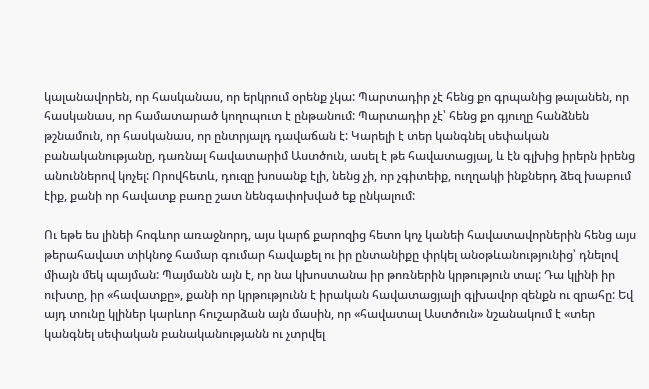կալանավորեն, որ հասկանաս, որ երկրում օրենք չկա: Պարտադիր չէ հենց քո գրպանից թալանեն, որ հասկանաս, որ համատարած կողոպուտ է ընթանում: Պարտադիր չէ՝ հենց քո գյուղը հանձնեն թշնամուն, որ հասկանաս, որ ընտրյալդ դավաճան է: Կարելի է տեր կանգնել սեփական բանականությանը, դառնալ հավատարիմ Աստծուն, ասել է թե հավատացյալ, և էն գլխից իրերն իրենց անուններով կոչել: Որովհետև, դուզը խոսանք էլի, նենց չի, որ չգիտեիք, ուղղակի ինքներդ ձեզ խաբում էիք, քանի որ հավատք բառը շատ նենգափոխված եք ընկալում:

Ու եթե ես լինեի հոգևոր առաջնորդ, այս կարճ քարոզից հետո կոչ կանեի հավատավորներին հենց այս թերահավատ տիկնոջ համար գումար հավաքել ու իր ընտանիքը փրկել անօթևանությունից՝ դնելով միայն մեկ պայման: Պայմանն այն է, որ նա կխոստանա իր թոռներին կրթություն տալ: Դա կլինի իր ուխտը, իր «հավատքը», քանի որ կրթությունն է իրական հավատացյալի գլխավոր զենքն ու զրահը: Եվ այդ տունը կլիներ կարևոր հուշարձան այն մասին, որ «հավատալ Աստծուն» նշանակում է «տեր կանգնել սեփական բանականությանն ու չտրվել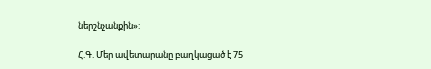ներշնչանքին»:

Հ.Գ. Մեր ավետարանը բաղկացած է 75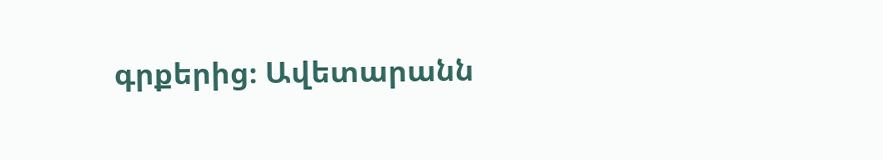գրքերից։ Ավետարանն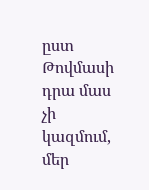ըստ Թովմասի դրա մաս չի կազմում, մեր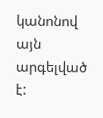կանոնով այն արգելված է: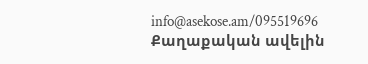info@asekose.am/095519696
Քաղաքական ավելին